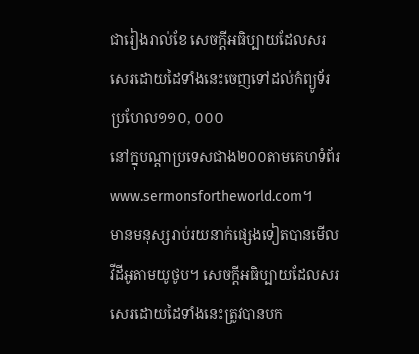ជារៀងរាល់ខែ សេចក្ដីអធិប្បាយដែលសរសេរដោយដៃទាំងនេះចេញទៅដល់កំព្យូទ័រប្រហែល១១០, ០០០
នៅក្នុបណ្ដាប្រទេសជាង២០០តាមគេហទំព័រwww.sermonsfortheworld.com។
មានមនុស្សរាប់រយនាក់ផ្សេងទៀតបានមើលវីដីអូតាមយូថូប។ សេចក្ដីអធិប្បាយដែលសរសេរដោយដៃទាំងនេះត្រូវបានបក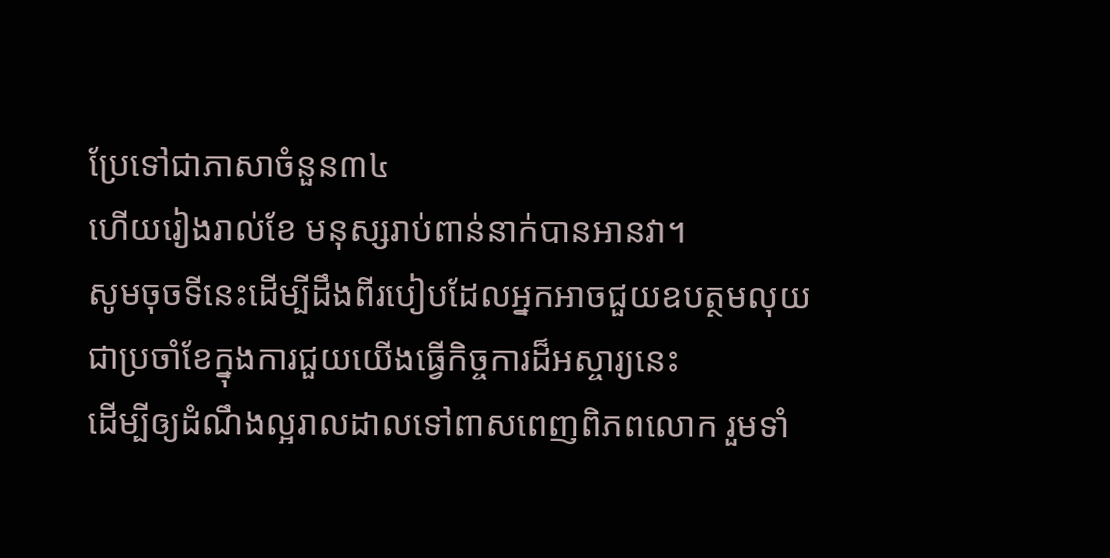ប្រែទៅជាភាសាចំនួន៣៤
ហើយរៀងរាល់ខែ មនុស្សរាប់ពាន់នាក់បានអានវា។
សូមចុចទីនេះដើម្បីដឹងពីរបៀបដែលអ្នកអាចជួយឧបត្ថមលុយជាប្រចាំខែក្នុងការជួយយើងធ្វើកិច្ចការដ៏អស្ចារ្យនេះ
ដើម្បីឲ្យដំណឹងល្អរាលដាលទៅពាសពេញពិភពលោក រួមទាំ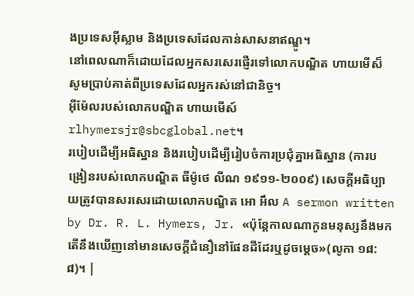ងប្រទេសអ៊ីស្លាម និងប្រទេសដែលកាន់សាសនាឥណ្ឌូ។
នៅពេលណាក៏ដោយដែលអ្នកសរសេរផ្ញើរទៅលោកបណ្ឌិត ហាយមើស៏ សូមប្រាប់គាត់ពីប្រទេសដែលអ្នករស់នៅជានិច្ច។
អ៊ីម៉ែលរបស់លោកបណ្ឌិត ហាយមើស៍rlhymersjr@sbcglobal.net។
របៀបដើម្បីអធិស្ឋាន និងរបៀបដើម្បីរៀបចំការប្រជុំគ្នាអធិស្ឋាន (ការបង្រៀនរបស់លោកបណ្ឌិត ធីម៉ូថេ លីណ ១៩១១-២០០៩) សេចក្ដីអធិប្បាយត្រូវបានសរសេរដោយលោកបណ្ឌិត អោ អឹល A sermon written by Dr. R. L. Hymers, Jr. «ប៉ុន្តែកាលណាកូនមនុស្សនឹងមក តើនឹងឃើញនៅមានសេចក្តីជំនឿនៅផែនដីដែរឬដូចម្តេច»(លូកា ១៨:៨)។ |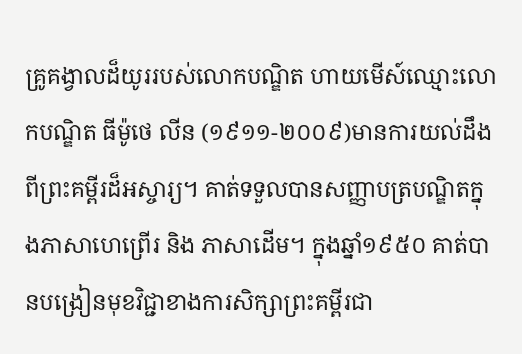គ្រូគង្វាលដ៏យូររបស់លោកបណ្ឌិត ហាយមើស៍ឈ្មោះលោកបណ្ឌិត ធីម៉ូថេ លីន (១៩១១-២០០៩)មានការយល់ដឹងពីព្រះគម្ពីរដ៏អស្ចារ្យ។ គាត់ទទួលបានសញ្ញាបត្របណ្ឌិតក្នុងភាសាហេព្រើរ និង ភាសាដើម។ ក្នុងឆ្នាំ១៩៥០ គាត់បានបង្រៀនមុខវិជ្ជាខាងការសិក្សាព្រះគម្ពីរជា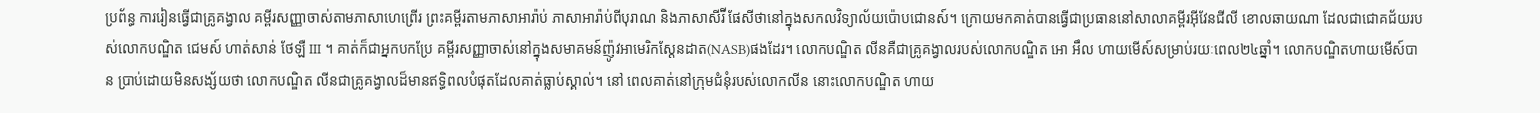ប្រព័ន្ធ ការរៀនធ្វើជាគ្រូគង្វាល គម្ពីរសញ្ញាចាស់តាមភាសាហេព្រើរ ព្រះគម្ពីរតាមភាសាអារ៉ាប់ ភាសាអារ៉ាប់ពីបុរាណ និងភាសាសីរ៊ី ផែសីថានៅក្នុងសកលវិទ្យាល័យប៉ោបជោនស៍។ ក្រោយមកគាត់បានធ្វើជាប្រធាននៅសាលាគម្ពីរអ៊ីវែនជីលី ខោលឆាយណា ដែលជាជោគជ័យរបស់លោកបណ្ឌិត ជេមស៍ ហាត់សាន់ ថែឡឺ III ។ គាត់ក៏ជាអ្នកបកប្រែ គម្ពីរសញ្ញាចាស់នៅក្នុងសមាគមន៍ញ៉ូវអាមេរិកស្ដែនដាត(NASB)ផងដែរ។ លោកបណ្ឌិត លីនគឺជាគ្រូគង្វាលរបស់លោកបណ្ឌិត អោ អឹល ហាយមើស៍សម្រាប់រយៈពេល២៤ឆ្នាំ។ លោកបណ្ឌិតហាយមើស៍បាន ប្រាប់ដោយមិនសង្ស័យថា លោកបណ្ឌិត លីនជាគ្រូគង្វាលដ៏មានឥទ្ធិពលបំផុតដែលគាត់ធ្លាប់ស្គាល់។ នៅ ពេលគាត់នៅក្រុមជំនុំរបស់លោកលីន នោះលោកបណ្ឌិត ហាយ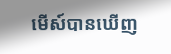មើស៍បានឃើញ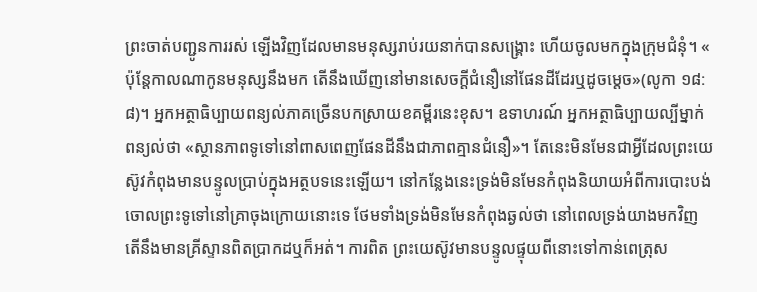ព្រះចាត់បញ្ជូនការរស់ ឡើងវិញដែលមានមនុស្សរាប់រយនាក់បានសង្រ្គោះ ហើយចូលមកក្នុងក្រុមជំនុំ។ « ប៉ុន្តែកាលណាកូនមនុស្សនឹងមក តើនឹងឃើញនៅមានសេចក្តីជំនឿនៅផែនដីដែរឬដូចម្តេច»(លូកា ១៨:៨)។ អ្នកអត្ថាធិប្បាយពន្យល់ភាគច្រើនបកស្រាយខគម្ពីរនេះខុស។ ឧទាហរណ៍ អ្នកអត្ថាធិប្បាយល្បីម្នាក់ ពន្យល់ថា «ស្ថានភាពទូទៅនៅពាសពេញផែនដីនឹងជាភាពគ្មានជំនឿ»។ តែនេះមិនមែនជាអ្វីដែលព្រះយេស៊ូវកំពុងមានបន្ទូលប្រាប់ក្នុងអត្ថបទនេះឡើយ។ នៅកន្លែងនេះទ្រង់មិនមែនកំពុងនិយាយអំពីការបោះបង់ចោលព្រះទូទៅនៅគ្រាចុងក្រោយនោះទេ ថែមទាំងទ្រង់មិនមែនកំពុងឆ្ងល់ថា នៅពេលទ្រង់យាងមកវិញ តើនឹងមានគ្រីស្ទានពិតប្រាកដឬក៏អត់។ ការពិត ព្រះយេស៊ូវមានបន្ទូលផ្ទុយពីនោះទៅកាន់ពេត្រុស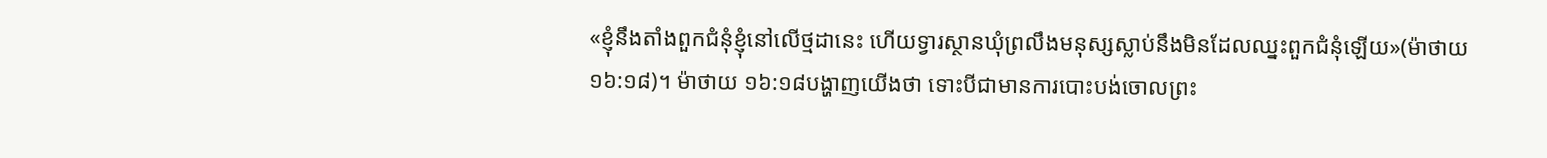«ខ្ញុំនឹងតាំងពួកជំនុំខ្ញុំនៅលើថ្មដានេះ ហើយទ្វារស្ថានឃុំព្រលឹងមនុស្សស្លាប់នឹងមិនដែលឈ្នះពួកជំនុំឡើយ»(ម៉ាថាយ ១៦:១៨)។ ម៉ាថាយ ១៦:១៨បង្ហាញយើងថា ទោះបីជាមានការបោះបង់ចោលព្រះ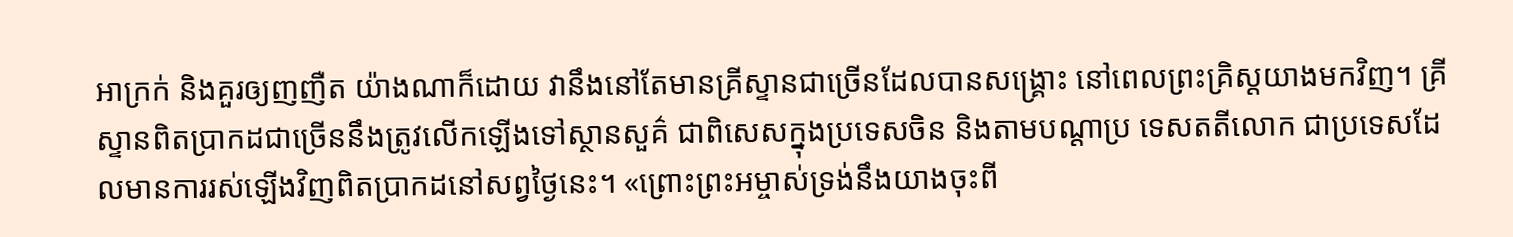អាក្រក់ និងគួរឲ្យញញឺត យ៉ាងណាក៏ដោយ វានឹងនៅតែមានគ្រីស្ទានជាច្រើនដែលបានសង្រ្គោះ នៅពេលព្រះគ្រិស្ដយាងមកវិញ។ គ្រីស្ទានពិតប្រាកដជាច្រើននឹងត្រូវលើកឡើងទៅស្ថានសួគ៌ ជាពិសេសក្នុងប្រទេសចិន និងតាមបណ្ដាប្រ ទេសតតីលោក ជាប្រទេសដែលមានការរស់ឡើងវិញពិតប្រាកដនៅសព្វថ្ងៃនេះ។ «ព្រោះព្រះអម្ចាស់ទ្រង់នឹងយាងចុះពី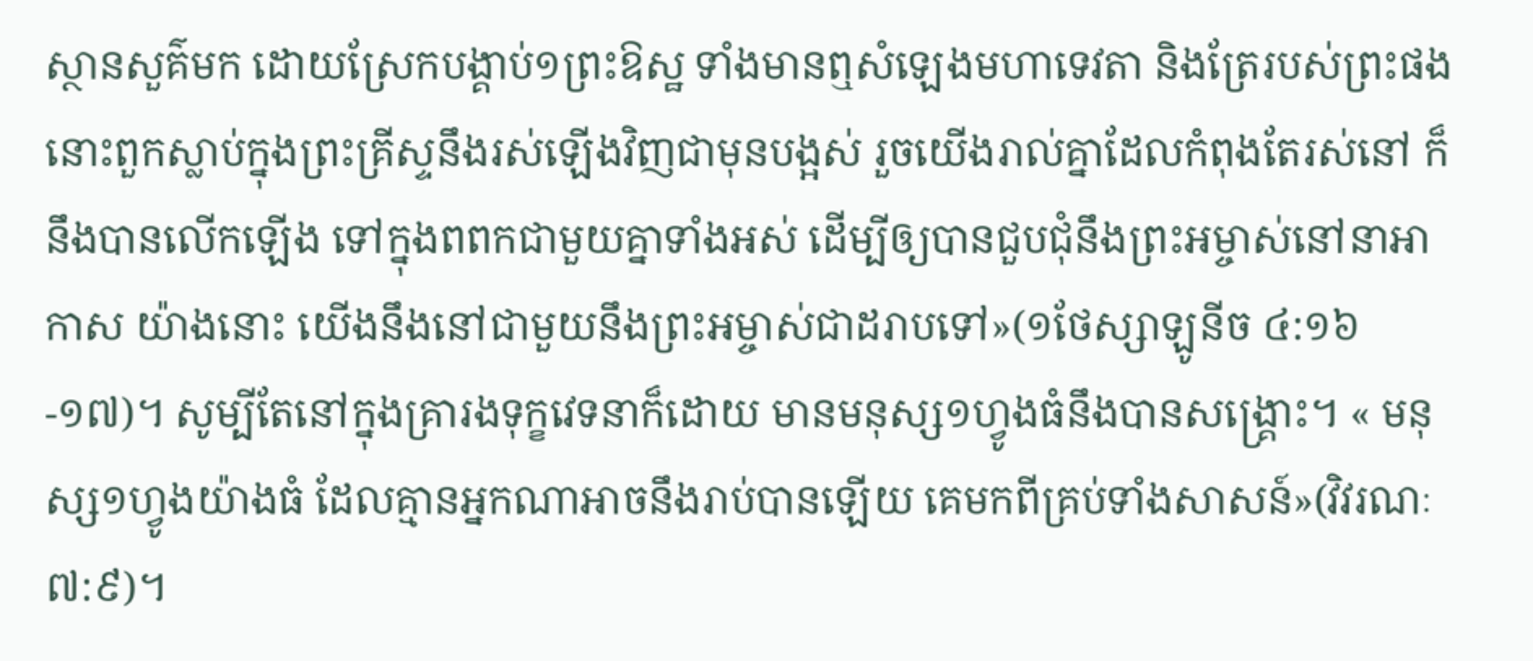ស្ថានសួគ៌មក ដោយស្រែកបង្គាប់១ព្រះឱស្ឋ ទាំងមានឮសំឡេងមហាទេវតា និងត្រែរបស់ព្រះផង នោះពួកស្លាប់ក្នុងព្រះគ្រីស្ទនឹងរស់ឡើងវិញជាមុនបង្អស់ រួចយើងរាល់គ្នាដែលកំពុងតែរស់នៅ ក៏នឹងបានលើកឡើង ទៅក្នុងពពកជាមួយគ្នាទាំងអស់ ដើម្បីឲ្យបានជួបជុំនឹងព្រះអម្ចាស់នៅនាអាកាស យ៉ាងនោះ យើងនឹងនៅជាមួយនឹងព្រះអម្ចាស់ជាដរាបទៅ»(១ថែស្សាឡូនីច ៤:១៦-១៧)។ សូម្បីតែនៅក្នុងគ្រារងទុក្ខវេទនាក៏ដោយ មានមនុស្ស១ហ្វូងធំនឹងបានសង្រ្គោះ។ « មនុស្ស១ហ្វូងយ៉ាងធំ ដែលគ្មានអ្នកណាអាចនឹងរាប់បានឡើយ គេមកពីគ្រប់ទាំងសាសន៍»(វិវរណៈ ៧:៩)។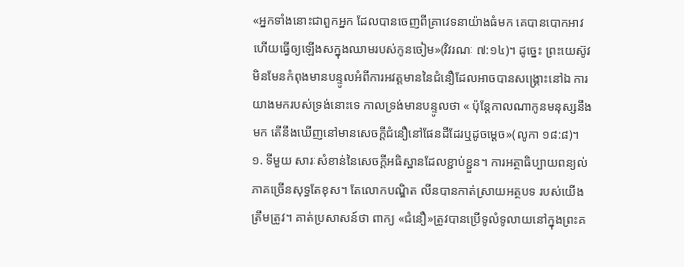«អ្នកទាំងនោះជាពួកអ្នក ដែលបានចេញពីគ្រាវេទនាយ៉ាងធំមក គេបានបោកអាវ ហើយធ្វើឲ្យឡើងសក្នុងឈាមរបស់កូនចៀម»(វិវរណៈ ៧:១៤)។ ដូច្នេះ ព្រះយេស៊ូវមិនមែនកំពុងមានបន្ទូលអំពីការអវត្ដមាននៃជំនឿដែលអាចបានសង្រ្គោះនៅឯ ការយាងមករបស់ទ្រង់នោះទេ កាលទ្រង់មានបន្ទូលថា « ប៉ុន្តែកាលណាកូនមនុស្សនឹងមក តើនឹងឃើញនៅមានសេចក្តីជំនឿនៅផែនដីដែរឬដូចម្តេច»(លូកា ១៨:៨)។ ១. ទីមួយ សារៈសំខាន់នៃសេចក្ដីអធិស្ឋានដែលខ្ជាប់ខ្ជួន។ ការអត្ថាធិប្បាយពន្យល់ភាគច្រើនសុទ្ធតែខុស។ តែលោកបណ្ឌិត លីនបានកាត់ស្រាយអត្ថបទ របស់យើងត្រឹមត្រូវ។ គាត់ប្រសាសន៍ថា ពាក្យ «ជំនឿ»ត្រូវបានប្រើទូលំទូលាយនៅក្នុងព្រះគ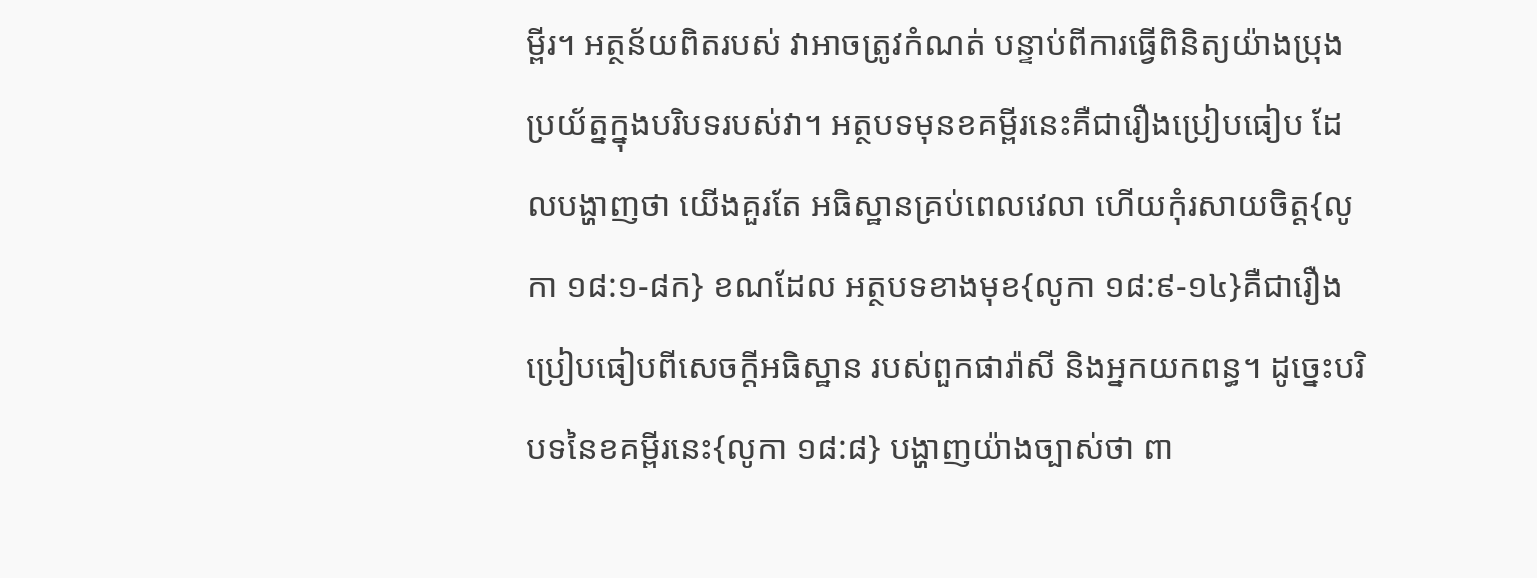ម្ពីរ។ អត្ថន័យពិតរបស់ វាអាចត្រូវកំណត់ បន្ទាប់ពីការធ្វើពិនិត្យយ៉ាងប្រុងប្រយ័ត្នក្នុងបរិបទរបស់វា។ អត្ថបទមុនខគម្ពីរនេះគឺជារឿងប្រៀបធៀប ដែលបង្ហាញថា យើងគួរតែ អធិស្ឋានគ្រប់ពេលវេលា ហើយកុំរសាយចិត្ដ{លូកា ១៨:១-៨ក} ខណដែល អត្ថបទខាងមុខ{លូកា ១៨:៩-១៤}គឺជារឿងប្រៀបធៀបពីសេចក្ដីអធិស្ឋាន របស់ពួកផារ៉ាសី និងអ្នកយកពន្ធ។ ដូច្នេះបរិបទនៃខគម្ពីរនេះ{លូកា ១៨:៨} បង្ហាញយ៉ាងច្បាស់ថា ពា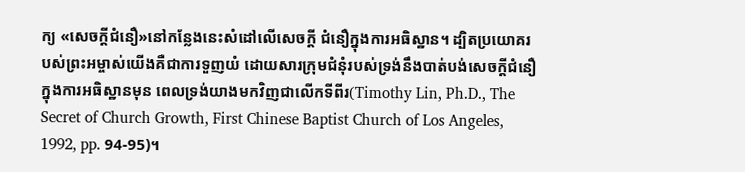ក្យ «សេចក្ដីជំនឿ»នៅកន្លែងនេះសំដៅលើសេចក្ដី ជំនឿក្នុងការអធិស្ឋាន។ ដ្បិតប្រយោគរបស់ព្រះអម្ចាស់យើងគឺជាការទួញយំ ដោយសារក្រុមជំនុំរបស់ទ្រង់នឹងបាត់បង់សេចក្ដីជំនឿ ក្នុងការអធិស្ឋានមុន ពេលទ្រង់យាងមកវិញជាលើកទីពីរ(Timothy Lin, Ph.D., The Secret of Church Growth, First Chinese Baptist Church of Los Angeles, 1992, pp. 94-95)។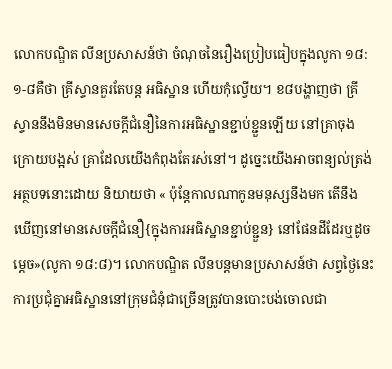លោកបណ្ឌិត លីនប្រសាសន៍ថា ចំណុចនៃរឿងប្រៀបធៀបក្នុងលូកា ១៨:១-៨គឺថា គ្រីស្ទានគួរតែបន្ដ អធិស្ឋាន ហើយកុំល្វើយ។ ខ៨បង្ហាញថា គ្រីស្ទាននឹងមិនមានសេចក្ដីជំនឿនៃការអធិស្ឋានខ្ជាប់ខ្ជួនឡើយ នៅគ្រាចុងក្រោយបង្អស់ គ្រាដែលយើងកំពុងតែរស់នៅ។ ដូច្នេះយើងអាចពន្យល់ត្រង់អត្ថបទនោះដោយ និយាយថា « ប៉ុន្តែកាលណាកូនមនុស្សនឹងមក តើនឹងឃើញនៅមានសេចក្តីជំនឿ{ក្នុងការអធិស្ឋានខ្ជាប់ខ្ជួន} នៅផែនដីដែរឬដូចម្តេច»(លូកា ១៨:៨)។ លោកបណ្ឌិត លីនបន្ដមានប្រសាសន៍ថា សព្វថ្ងៃនេះ ការប្រជុំគ្នាអធិស្ឋាននៅក្រុមជំនុំជាច្រើនត្រូវបានបោះបង់ចោលជា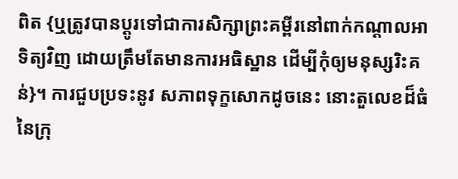ពិត {ឬត្រូវបានប្ដូរទៅជាការសិក្សាព្រះគម្ពីរនៅពាក់កណ្ដាលអាទិត្យវិញ ដោយត្រឹមតែមានការអធិស្ឋាន ដើម្បីកុំឲ្យមនុស្សរិះគន់}។ ការជួបប្រទះនូវ សភាពទុក្ខសោកដូចនេះ នោះតួលេខដ៏ធំនៃក្រុ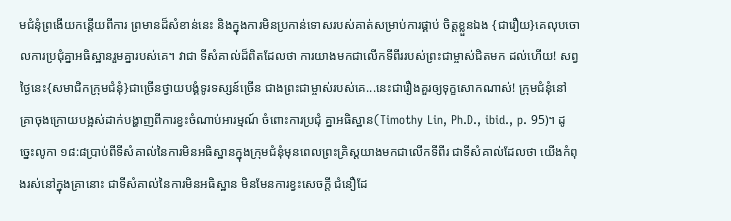មជំនុំព្រងើយកន្ដើយពីការ ព្រមានដ៏សំខាន់នេះ និងក្នុងការមិនប្រកាន់ទោសរបស់គាត់សម្រាប់ការផ្គាប់ ចិត្ដខ្លួនឯង {ជារឿយ}គេលុបចោលការប្រជុំគ្នាអធិស្ឋានរួមគ្នារបស់គេ។ វាជា ទីសំគាល់ដ៏ពិតដែលថា ការយាងមកជាលើកទីពីររបស់ព្រះជាម្ចាស់ជិតមក ដល់ហើយ! សព្វថ្ងៃនេះ{សមាជិកក្រុមជំនុំ}ជាច្រើនថ្វាយបង្គំទូរទស្សន៍ច្រើន ជាងព្រះជាម្ចាស់របស់គេ...នេះជារឿងគួរឲ្យទុក្ខសោកណាស់! ក្រុមជំនុំនៅ គ្រាចុងក្រោយបង្អស់ដាក់បង្ហាញពីការខ្វះចំណាប់អារម្មណ៍ ចំពោះការប្រជុំ គ្នាអធិស្ឋាន(Timothy Lin, Ph.D., ibid., p. 95)។ ដូច្នេះលូកា ១៨:៨ប្រាប់ពីទីសំគាល់នៃការមិនអធិស្ឋានក្នុងក្រុមជំនុំមុនពេលព្រះគ្រិស្ដយាងមកជាលើកទីពីរ ជាទីសំគាល់ដែលថា យើងកំពុងរស់នៅក្នុងគ្រានោះ ជាទីសំគាល់នៃការមិនអធិស្ឋាន មិនមែនការខ្វះសេចក្ដី ជំនឿដែ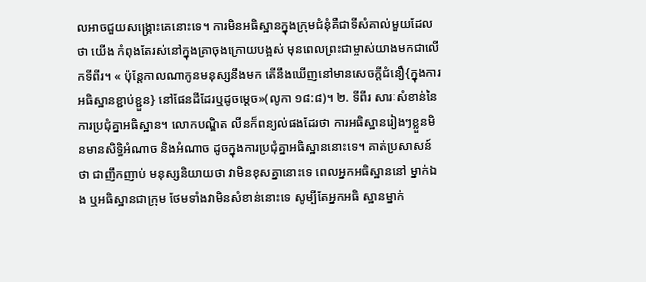លអាចជួយសង្រ្គោះគេនោះទេ។ ការមិនអធិស្ឋានក្នុងក្រុមជំនុំគឺជាទីសំគាល់មួយដែលថា យើង កំពុងតែរស់នៅក្នុងគ្រាចុងក្រោយបង្អស់ មុនពេលព្រះជាម្ចាស់យាងមកជាលើកទីពីរ។ « ប៉ុន្តែកាលណាកូនមនុស្សនឹងមក តើនឹងឃើញនៅមានសេចក្តីជំនឿ{ក្នុងការអធិស្ឋានខ្ជាប់ខ្ជួន} នៅផែនដីដែរឬដូចម្តេច»(លូកា ១៨:៨)។ ២. ទីពីរ សារៈសំខាន់នៃការប្រជុំគ្នាអធិស្ឋាន។ លោកបណ្ឌិត លីនក៏ពន្យល់ផងដែរថា ការអធិស្ឋានរៀងៗខ្លួនមិនមានសិទ្ធិអំណាច និងអំណាច ដូចក្នុងការប្រជុំគ្នាអធិស្ឋាននោះទេ។ គាត់ប្រសាសន៍ថា ជាញឹកញាប់ មនុស្សនិយាយថា វាមិនខុសគ្នានោះទេ ពេលអ្នកអធិស្ឋាននៅ ម្នាក់ឯង ឬអធិស្ឋានជាក្រុម ថែមទាំងវាមិនសំខាន់នោះទេ សូម្បីតែអ្នកអធិ ស្ឋានម្នាក់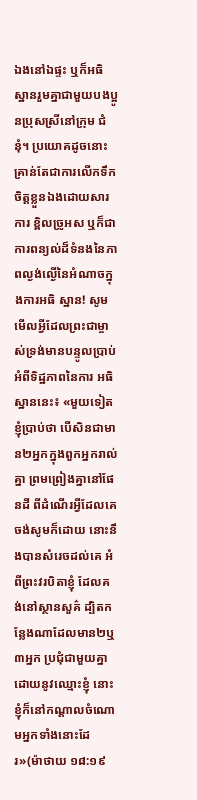ឯងនៅឯផ្ទះ ឬក៏អធិស្ឋានរួមគ្នាជាមួយបងប្អូនប្រុសស្រីនៅក្រុម ជំនុំ។ ប្រយោគដូចនោះគ្រាន់តែជាការលើកទឹកចិត្ដខ្លួនឯងដោយសារការ ខ្ពិលច្រូអស ឬក៏ជាការពន្យល់ដ៏ទំនងនៃភាពល្ងង់ល្ងើនៃអំណាចក្នុងការអធិ ស្ឋាន! សូមមើលអ្វីដែលព្រះជាម្ចាស់ទ្រង់មានបន្ទូលប្រាប់អំពីទិដ្ឋភាពនៃការ អធិស្ឋាននេះ៖ «មួយទៀត ខ្ញុំប្រាប់ថា បើសិនជាមាន២អ្នកក្នុងពួកអ្នករាល់គ្នា ព្រមព្រៀងគ្នានៅផែនដី ពីដំណើរអ្វីដែលគេចង់សូមក៏ដោយ នោះនឹងបានសំរេចដល់គេ អំពីព្រះវរបិតាខ្ញុំ ដែលគង់នៅស្ថានសួគ៌ ដ្បិតកន្លែងណាដែលមាន២ឬ៣អ្នក ប្រជុំជាមួយគ្នា ដោយនូវឈ្មោះខ្ញុំ នោះខ្ញុំក៏នៅកណ្តាលចំណោមអ្នកទាំងនោះដែរ»(ម៉ាថាយ ១៨:១៩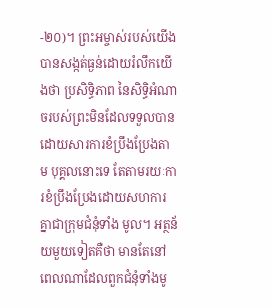-២០)។ ព្រះអម្ចាស់របស់យើងបានសង្កត់ធ្ងន់ដោយរំលឹកយើងថា ប្រសិទ្ធិភាព នៃសិទ្ធិអំណាចរបស់ព្រះមិនដែលទទួលបានដោយសារការខំប្រឹងប្រែងតាម បុគ្គលនោះទេ តែតាមរយៈការខំប្រឹងប្រែងដោយសហការគ្នាជាក្រុមជំនុំទាំង មូល។ អត្ថន័យមួយទៀតគឺថា មានតែនៅពេលណាដែលពួកជំនុំទាំងមូ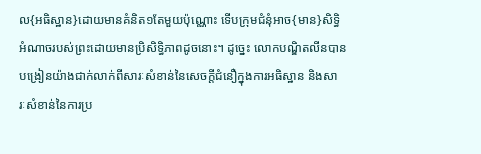ល{អធិស្ឋាន}ដោយមានគំនិត១តែមួយប៉ុណ្ណោះ ទើបក្រុមជំនុំអាច{មាន}សិទ្ធិ អំណាចរបស់ព្រះដោយមានប្រិសិទ្ធិភាពដូចនោះ។ ដូច្នេះ លោកបណ្ឌិតលីនបានបង្រៀនយ៉ាងជាក់លាក់ពីសារៈសំខាន់នៃសេចក្ដីជំនឿក្នុងការអធិស្ឋាន និងសា រៈសំខាន់នៃការប្រ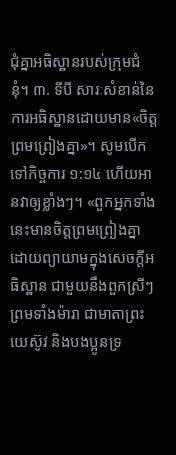ជុំគ្នាអធិស្ឋានរបស់ក្រុមជំនុំ។ ៣. ទីបី សារៈសំខាន់នៃការអធិស្ឋានដោយមាន«ចិត្ដព្រមព្រៀងគ្នា»។ សូមបើកទៅកិច្ចការ ១:១៤ ហើយអានវាឲ្យខ្លាំងៗ។ «ពួកអ្នកទាំងនេះមានចិត្តព្រមព្រៀងគ្នា ដោយព្យាយាមក្នុងសេចក្តីអធិស្ឋាន ជាមួយនឹងពួកស្រីៗ ព្រមទាំងម៉ារា ជាមាតាព្រះយេស៊ូវ និងបងប្អូនទ្រ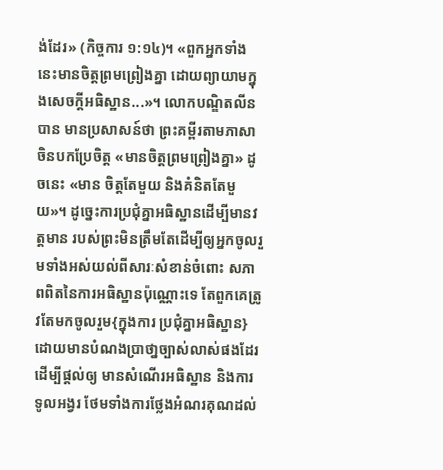ង់ដែរ» (កិច្ចការ ១:១៤)។ «ពួកអ្នកទាំងនេះមានចិត្តព្រមព្រៀងគ្នា ដោយព្យាយាមក្នុងសេចក្តីអធិស្ឋាន...»។ លោកបណ្ឌិតលីនបាន មានប្រសាសន៍ថា ព្រះគម្ពីរតាមភាសាចិនបកប្រែចិត្ដ «មានចិត្ដព្រមព្រៀងគ្នា» ដូចនេះ «មាន ចិត្ដតែមួយ និងគំនិតតែមួយ»។ ដូច្នេះការប្រជុំគ្នាអធិស្ឋានដើម្បីមានវត្ដមាន របស់ព្រះមិនត្រឹមតែដើម្បីឲ្យអ្នកចូលរួមទាំងអស់យល់ពីសារៈសំខាន់ចំពោះ សភាពពិតនៃការអធិស្ឋានប៉ុណ្ណោះទេ តែពួកគេត្រូវតែមកចូលរួម{ក្នុងការ ប្រជុំគ្នាអធិស្ឋាន}ដោយមានបំណងប្រាថា្នច្បាស់លាស់ផងដែរ ដើម្បីផ្ដល់ឲ្យ មានសំណើរអធិស្ឋាន និងការទូលអង្វរ ថែមទាំងការថ្លែងអំណរគុណដល់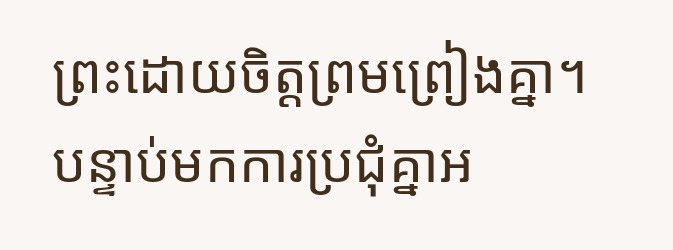ព្រះដោយចិត្ដព្រមព្រៀងគ្នា។ បន្ទាប់មកការប្រជុំគ្នាអ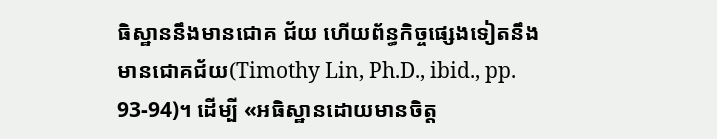ធិស្ឋាននឹងមានជោគ ជ័យ ហើយព័ន្ធកិច្ចផ្សេងទៀតនឹងមានជោគជ័យ(Timothy Lin, Ph.D., ibid., pp. 93-94)។ ដើម្បី «អធិស្ឋានដោយមានចិត្ដ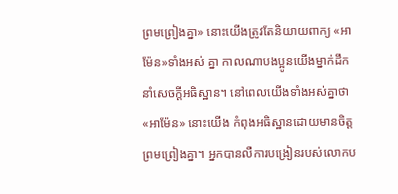ព្រមព្រៀងគ្នា» នោះយើងត្រូវតែនិយាយពាក្យ «អាម៉ែន»ទាំងអស់ គ្នា កាលណាបងប្អូនយើងម្នាក់ដឹកនាំសេចក្ដីអធិស្ឋាន។ នៅពេលយើងទាំងអស់គ្នាថា «អាម៉ែន» នោះយើង កំពុងអធិស្ឋានដោយមានចិត្ដព្រមព្រៀងគ្នា។ អ្នកបានលឺការបង្រៀនរបស់លោកប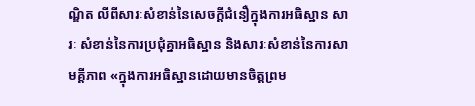ណ្ឌិត លីពីសារៈសំខាន់នៃសេចក្ដីជំនឿក្នុងការអធិស្ឋាន សារៈ សំខាន់នៃការប្រជុំគ្នាអធិស្ឋាន និងសារៈសំខាន់នៃការសាមគ្ដីភាព «ក្នុងការអធិស្ឋានដោយមានចិត្ដព្រម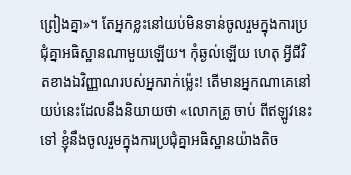ព្រៀងគ្នា»។ តែអ្នកខ្លះនៅយប់មិនទាន់ចូលរួមក្នុងការប្រជុំគ្នាអធិស្ឋានណាមួយឡើយ។ កុំឆ្ងល់ឡើយ ហេតុ អ្វីជីវិតខាងឯវិញ្ញាណរបស់អ្នករាក់ម្ល៉េះ! តើមានអ្នកណាគេនៅយប់នេះដែលនឹងនិយាយថា «លោកគ្រូ ចាប់ ពីឥឡូវនេះទៅ ខ្ញុំនឹងចូលរួមក្នុងការប្រជុំគ្នាអធិស្ឋានយ៉ាងតិច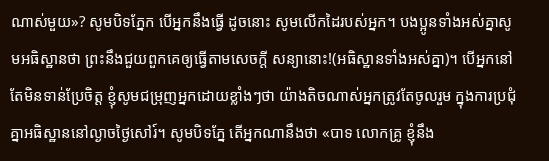ណាស់មួយ»? សូមបិទភ្នែក បើអ្នកនឹងធ្វើ ដូចនោះ សូមលើកដៃរបស់អ្នក។ បងប្អូនទាំងអស់គ្នាសូមអធិស្ឋានថា ព្រះនឹងជួយពួកគេឲ្យធ្វើតាមសេចក្ដី សន្យានោះ!(អធិស្ឋានទាំងអស់គ្នា)។ បើអ្នកនៅតែមិនទាន់ប្រែចិត្ដ ខ្ញុំសូមជម្រុញអ្នកដោយខ្លាំងៗថា យ៉ាងតិចណាស់អ្នកត្រូវតែចូលរួម ក្នុងការប្រជុំគ្នាអធិស្ឋាននៅល្ងាចថ្ងៃសៅរ៍។ សូមបិទភ្នែ តើអ្នកណានឹងថា «បាទ លោកគ្រូ ខ្ញុំនឹង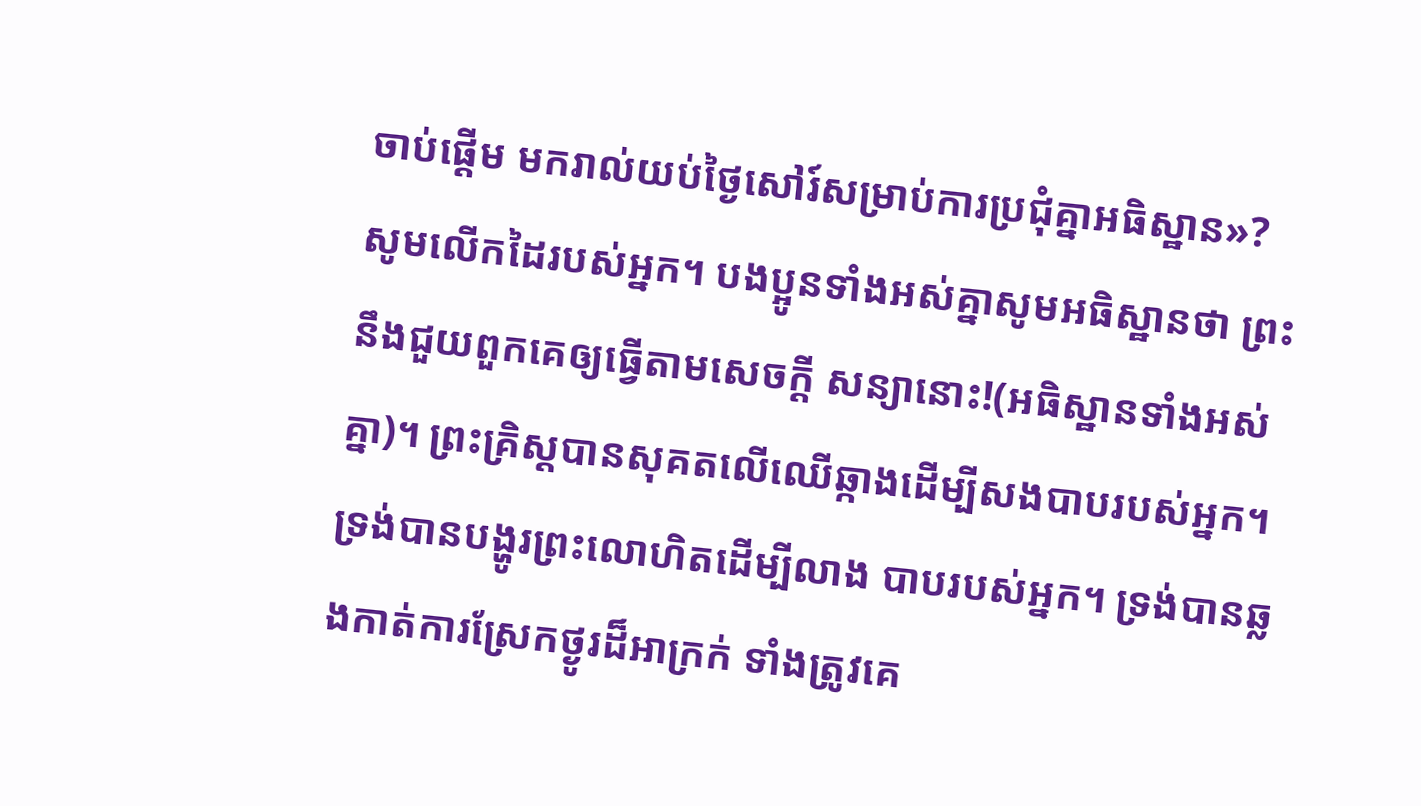ចាប់ផ្ដើម មករាល់យប់ថ្ងៃសៅរ៍សម្រាប់ការប្រជុំគ្នាអធិស្ឋាន»? សូមលើកដៃរបស់អ្នក។ បងប្អូនទាំងអស់គ្នាសូមអធិស្ឋានថា ព្រះនឹងជួយពួកគេឲ្យធ្វើតាមសេចក្ដី សន្យានោះ!(អធិស្ឋានទាំងអស់គ្នា)។ ព្រះគ្រិស្ដបានសុគតលើឈើឆ្កាងដើម្បីសងបាបរបស់អ្នក។ ទ្រង់បានបង្ហូរព្រះលោហិតដើម្បីលាង បាបរបស់អ្នក។ ទ្រង់បានឆ្លងកាត់ការស្រែកថ្ងូរដ៏អាក្រក់ ទាំងត្រូវគេ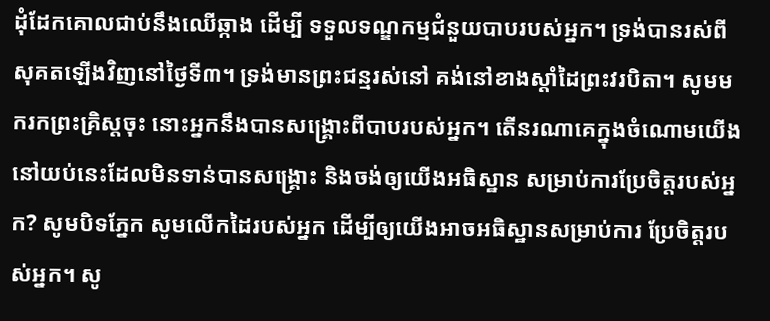ដុំដែកគោលជាប់នឹងឈើឆ្កាង ដើម្បី ទទួលទណ្ឌកម្មជំនួយបាបរបស់អ្នក។ ទ្រង់បានរស់ពីសុគតឡើងវិញនៅថ្ងៃទី៣។ ទ្រង់មានព្រះជន្មរស់នៅ គង់នៅខាងស្ដាំដៃព្រះវរបិតា។ សូមមករកព្រះគ្រិស្ដចុះ នោះអ្នកនឹងបានសង្រ្គោះពីបាបរបស់អ្នក។ តើនរណាគេក្នុងចំណោមយើងនៅយប់នេះដែលមិនទាន់បានសង្រ្គោះ និងចង់ឲ្យយើងអធិស្ឋាន សម្រាប់ការប្រែចិត្ដរបស់អ្នក? សូមបិទភ្នែក សូមលើកដៃរបស់អ្នក ដើម្បីឲ្យយើងអាចអធិស្ឋានសម្រាប់ការ ប្រែចិត្ដរបស់អ្នក។ សូ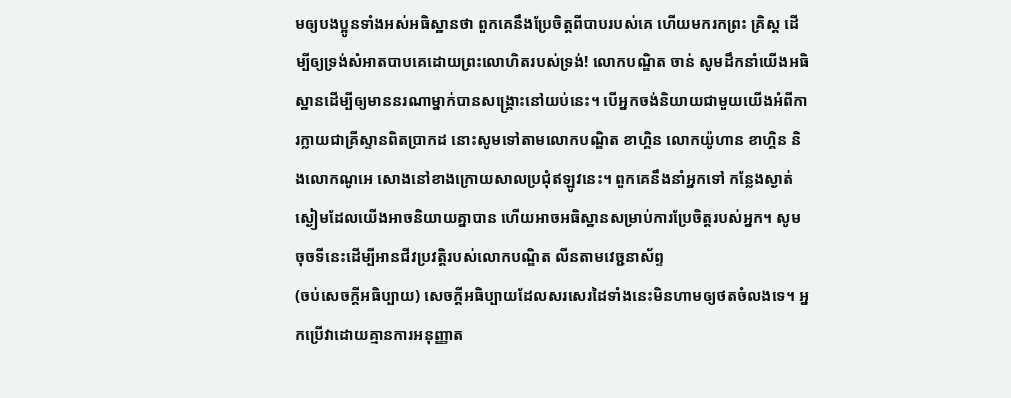មឲ្យបងប្អូនទាំងអស់អធិស្ឋានថា ពួកគេនឹងប្រែចិត្ដពីបាបរបស់គេ ហើយមករកព្រះ គ្រិស្ដ ដើម្បីឲ្យទ្រង់សំអាតបាបគេដោយព្រះលោហិតរបស់ទ្រង់! លោកបណ្ឌិត ចាន់ សូមដឹកនាំយើងអធិស្ឋានដើម្បីឲ្យមាននរណាម្នាក់បានសង្រ្គោះនៅយប់នេះ។ បើអ្នកចង់និយាយជាមួយយើងអំពីការក្លាយជាគ្រីស្ទានពិតប្រាកដ នោះសូមទៅតាមលោកបណ្ឌិត ខាហ្គិន លោកយ៉ូហាន ខាហ្គិន និងលោកណូអេ សោងនៅខាងក្រោយសាលប្រជុំឥឡូវនេះ។ ពួកគេនឹងនាំអ្នកទៅ កន្លែងស្ងាត់ស្ងៀមដែលយើងអាចនិយាយគ្នាបាន ហើយអាចអធិស្ឋានសម្រាប់ការប្រែចិត្ដរបស់អ្នក។ សូមចុចទីនេះដើម្បីអានជីវប្រវត្ដិរបស់លោកបណ្ឌិត លីនតាមវេច្ជនាស័ព្ទ
(ចប់សេចក្ដីអធិប្បាយ) សេចក្ដីអធិប្បាយដែលសរសេរដៃទាំងនេះមិនហាមឲ្យថតចំលងទេ។ អ្នកប្រើវាដោយគ្មានការអនុញ្ញាត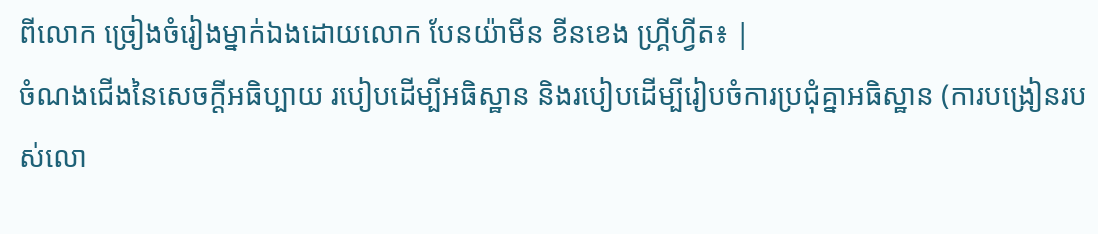ពីលោក ច្រៀងចំរៀងម្នាក់ឯងដោយលោក បែនយ៉ាមីន ខីនខេង ហ្គ្រីហ្វីត៖ |
ចំណងជើងនៃសេចក្ដីអធិប្បាយ របៀបដើម្បីអធិស្ឋាន និងរបៀបដើម្បីរៀបចំការប្រជុំគ្នាអធិស្ឋាន (ការបង្រៀនរបស់លោ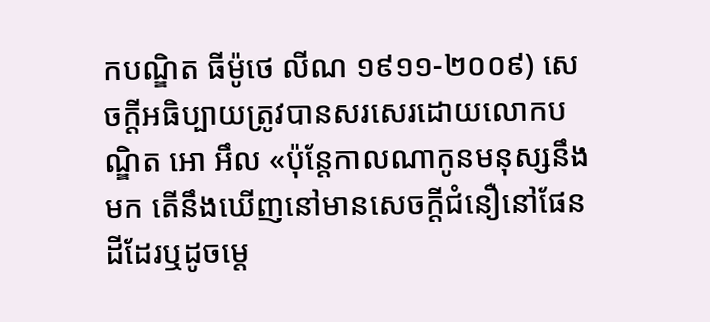កបណ្ឌិត ធីម៉ូថេ លីណ ១៩១១-២០០៩) សេចក្ដីអធិប្បាយត្រូវបានសរសេរដោយលោកបណ្ឌិត អោ អឹល «ប៉ុន្តែកាលណាកូនមនុស្សនឹងមក តើនឹងឃើញនៅមានសេចក្តីជំនឿនៅផែនដីដែរឬដូចម្តេ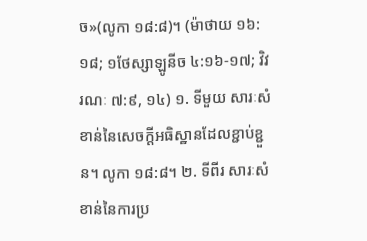ច»(លូកា ១៨:៨)។ (ម៉ាថាយ ១៦:១៨; ១ថែស្សាឡូនីច ៤:១៦-១៧; វិវរណៈ ៧:៩, ១៤) ១. ទីមួយ សារៈសំខាន់នៃសេចក្ដីអធិស្ឋានដែលខ្ជាប់ខ្ជួន។ លូកា ១៨:៨។ ២. ទីពីរ សារៈសំខាន់នៃការប្រ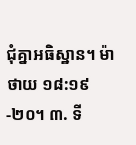ជុំគ្នាអធិស្ឋាន។ ម៉ាថាយ ១៨:១៩-២០។ ៣. ទី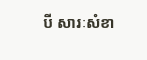បី សារៈសំខា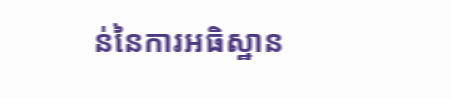ន់នៃការអធិស្ឋាន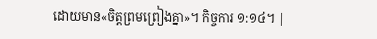ដោយមាន«ចិត្ដព្រមព្រៀងគ្នា»។ កិច្ចការ ១:១៤។ |